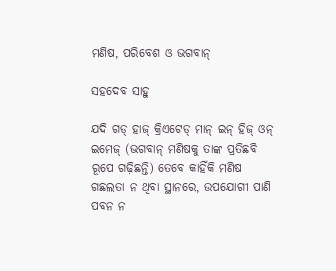ମଣିଷ, ପରିବେଶ ଓ ଭଗବାନ୍‌

ସହଦେବ ସାହୁ

ଯଦି ଗଡ୍‌ ହାଜ୍‌ କ୍ରିଏଟେଡ୍‌ ମାନ୍‌ ଇନ୍‌ ହିଜ୍‌ ଓନ୍‌ ଇମେଜ୍‌ (ଭଗବାନ୍‌ ମଣିଷକୁ ତାଙ୍କ ପ୍ରତିଛବି ରୂପେ ଗଢ଼ିଛନ୍ତି) ତେବେ କାହିଁକି ମଣିଷ ଗଛଲତା ନ ଥିବା ସ୍ଥାନରେ, ଉପଯୋଗୀ ପାଣି ପବନ ନ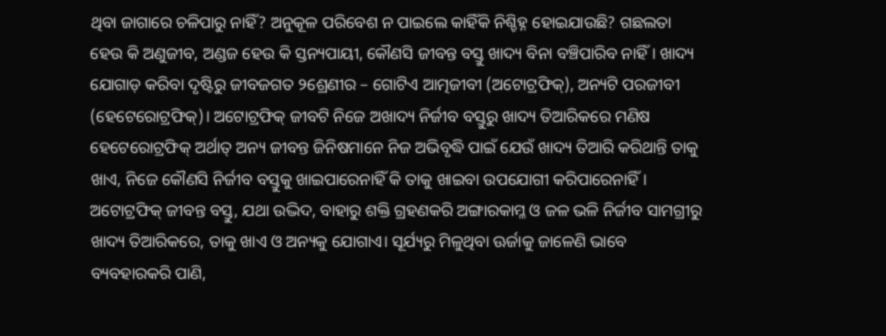ଥିବା ଜାଗାରେ ଚଳିପାରୁ ନାହିଁ? ଅନୁକୂଳ ପରିବେଶ ନ ପାଇଲେ କାହିଁକି ନିଶ୍ଚିହ୍ନ ହୋଇଯାଉଛି? ଗଛଲତା ହେଉ କି ଅଣୁଜୀବ, ଅଣ୍ଡଜ ହେଉ କି ସ୍ତନ୍ୟପାୟୀ, କୌଣସି ଜୀବନ୍ତ ବସ୍ତୁ ଖାଦ୍ୟ ବିନା ବଞ୍ଚିପାରିବ ନାହିଁ। ଖାଦ୍ୟ ଯୋଗାଡ଼ କରିବା ଦୃଷ୍ଟିରୁ ଜୀବଜଗତ ୨ଶ୍ରେଣୀର – ଗୋଟିଏ ଆତ୍ମଜୀବୀ (ଅଟୋଟ୍ରଫିକ୍‌), ଅନ୍ୟଟି ପରଜୀବୀ (ହେଟେରୋଟ୍ରଫିକ୍‌)। ଅଟୋଟ୍ରଫିକ୍‌ ଜୀବଟି ନିଜେ ଅଖାଦ୍ୟ ନିର୍ଜୀବ ବସ୍ତୁରୁ ଖାଦ୍ୟ ତିଆରିକରେ ମଣିଷ ହେଟେରୋଟ୍ରଫିକ୍‌ ଅର୍ଥାତ୍‌ ଅନ୍ୟ ଜୀବନ୍ତ ଜିନିଷମାନେ ନିଜ ଅଭିବୃଦ୍ଧି ପାଇଁ ଯେଉଁ ଖାଦ୍ୟ ତିଆରି କରିଥାନ୍ତି ତାକୁ ଖାଏ, ନିଜେ କୌଣସି ନିର୍ଜୀବ ବସ୍ତୁକୁ ଖାଇପାରେନାହିଁ କି ତାକୁ ଖାଇବା ଉପଯୋଗୀ କରିପାରେନାହିଁ। ଅଟୋଟ୍ରଫିକ୍‌ ଜୀବନ୍ତ ବସ୍ତୁ, ଯଥା ଉଦ୍ଭିଦ, ବାହାରୁ ଶକ୍ତି ଗ୍ରହଣକରି ଅଙ୍ଗାରକାମ୍ଳ ଓ ଜଳ ଭଳି ନିର୍ଜୀବ ସାମଗ୍ରୀରୁ ଖାଦ୍ୟ ତିଆରିକରେ, ତାକୁ ଖାଏ ଓ ଅନ୍ୟକୁ ଯୋଗାଏ। ସୂର୍ଯ୍ୟରୁ ମିଳୁଥିବା ଊର୍ଜାକୁ ଜାଳେଣି ଭାବେ ବ୍ୟବହାରକରି ପାଣି,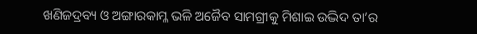ଖଣିଜଦ୍ରବ୍ୟ ଓ ଅଙ୍ଗାରକାମ୍ଳ ଭଳି ଅଜୈବ ସାମଗ୍ରୀକୁ ମିଶାଇ ଉଦ୍ଭିଦ ତା’ର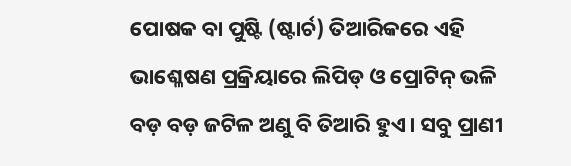ପୋଷକ ବା ପୁଷ୍ଟି (ଷ୍ଟାର୍ଚ) ତିଆରିକରେ ଏହି ଭାଶ୍ଳେଷଣ ପ୍ରକ୍ରିୟାରେ ଲିପିଡ୍‌ ଓ ପ୍ରୋଟିନ୍‌ ଭଳି ବଡ଼ ବଡ଼ ଜଟିଳ ଅଣୁ ବି ତିଆରି ହୁଏ। ସବୁ ପ୍ରାଣୀ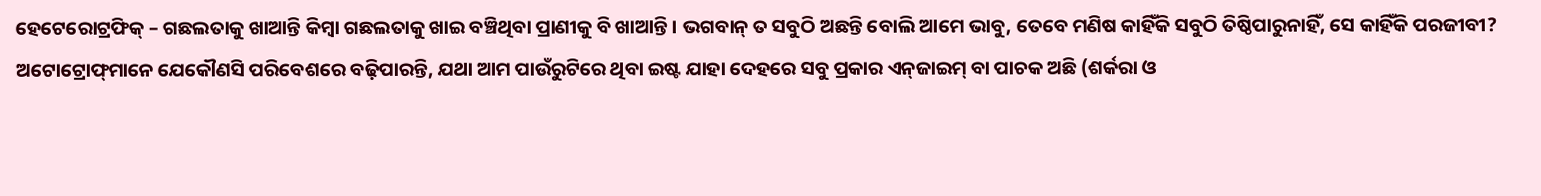ହେଟେରୋଟ୍ରଫିକ୍‌ – ଗଛଲତାକୁ ଖାଆନ୍ତି କିମ୍ବା ଗଛଲତାକୁ ଖାଇ ବଞ୍ଚିଥିବା ପ୍ରାଣୀକୁ ବି ଖାଆନ୍ତି। ଭଗବାନ୍‌ ତ ସବୁଠି ଅଛନ୍ତି ବୋଲି ଆମେ ଭାବୁ, ତେବେ ମଣିଷ କାହିଁକି ସବୁଠି ତିଷ୍ଠିପାରୁନାହିଁ, ସେ କାହିଁକି ପରଜୀବୀ?
ଅଟୋଟ୍ରୋଫ୍‌ମାନେ ଯେକୌଣସି ପରିବେଶରେ ବଢ଼ିପାରନ୍ତି, ଯଥା ଆମ ପାଉଁରୁଟିରେ ଥିବା ଇଷ୍ଟ ଯାହା ଦେହରେ ସବୁ ପ୍ରକାର ଏନ୍‌ଜାଇମ୍‌ ବା ପାଚକ ଅଛି (ଶର୍କରା ଓ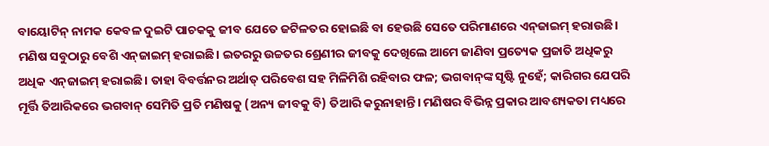ବାୟୋଟିନ୍‌ ନାମକ କେବଳ ଦୁଇଟି ପାଚକକୁ ଜୀବ ଯେତେ ଜଟିଳତର ହୋଇଛି ବା ହେଉଛି ସେତେ ପରିମାଣରେ ଏନ୍‌ଜାଇମ୍‌ ହରାଉଛି। ମଣିଷ ସବୁଠାରୁ ବେଶି ଏନ୍‌ଜାଇମ୍‌ ହରାଇଛି। ଇତରରୁ ଉଚ୍ଚତର ଶ୍ରେଣୀର ଜୀବକୁ ଦେଖିଲେ ଆମେ ଜାଣିବା ପ୍ରତ୍ୟେକ ପ୍ରଜାତି ଅଧିକରୁ ଅଧିକ ଏନ୍‌ଜାଇମ୍‌ ହରାଇଛି। ତାହା ବିବର୍ତ୍ତନର ଅର୍ଥାତ୍‌ ପରିବେଶ ସହ ମିଳିମିଶି ରହିବାର ଫଳ; ଭଗବାନ୍‌ଙ୍କ ସୃଷ୍ଟି ନୁହେଁ; କାରିଗର ଯେପରି ମୂର୍ତ୍ତି ତିଆରିକରେ ଭଗବାନ୍‌ ସେମିତି ପ୍ରତି ମଣିଷକୁ (ଅନ୍ୟ ଜୀବକୁ ବି) ତିଆରି କରୁନାହାନ୍ତି। ମଣିଷର ବିଭିନ୍ନ ପ୍ରକାର ଆବଶ୍ୟକତା ମଧ୍ୟରେ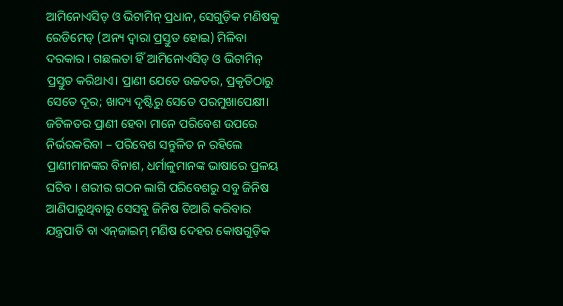ଆମିନୋଏସିଡ୍‌ ଓ ଭିଟାମିନ୍‌ ପ୍ରଧାନ, ସେଗୁଡ଼ିକ ମଣିଷକୁ ରେଡିମେଡ୍‌ (ଅନ୍ୟ ଦ୍ୱାରା ପ୍ରସ୍ତୁତ ହୋଇ) ମିଳିବା ଦରକାର । ଗଛଲତା ହିଁ ଆମିନୋଏସିଡ୍‌ ଓ ଭିଟାମିନ୍‌ ପ୍ରସ୍ତୁତ କରିଥାଏ। ପ୍ରାଣୀ ଯେତେ ଉଚ୍ଚତର, ପ୍ରକୃତିଠାରୁ ସେତେ ଦୂର; ଖାଦ୍ୟ ଦୃଷ୍ଟିରୁ ସେତେ ପରମୁଖାପେକ୍ଷୀ। ଜଟିଳତର ପ୍ରାଣୀ ହେବା ମାନେ ପରିବେଶ ଉପରେ ନିର୍ଭରକରିବା – ପରିବେଶ ସନ୍ତୁଳିତ ନ ରହିଲେ ପ୍ରାଣୀମାନଙ୍କର ବିନାଶ, ଧର୍ମାଳୁମାନଙ୍କ ଭାଷାରେ ପ୍ରଳୟ ଘଟିବ । ଶରୀର ଗଠନ ଲାଗି ପରିବେଶରୁ ସବୁ ଜିନିଷ ଆଣିପାରୁଥିବାରୁ ସେସବୁ ଜିନିଷ ତିଆରି କରିବାର ଯନ୍ତ୍ରପାତି ବା ଏନ୍‌ଜାଇମ୍‌ ମଣିଷ ଦେହର କୋଷଗୁଡ଼ିକ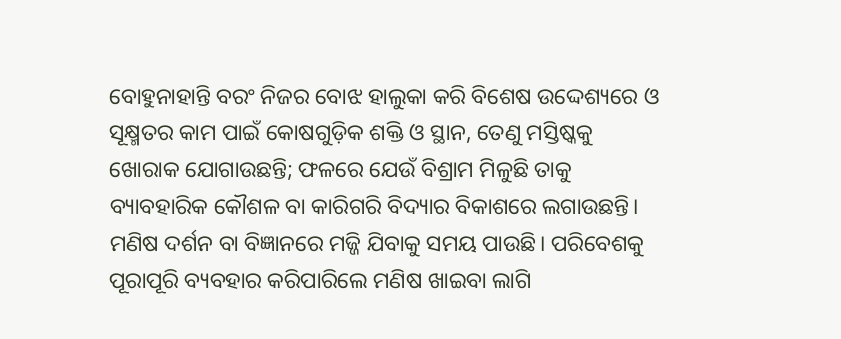ବୋହୁନାହାନ୍ତି ବରଂ ନିଜର ବୋଝ ହାଲୁକା କରି ବିଶେଷ ଉଦ୍ଦେଶ୍ୟରେ ଓ ସୂକ୍ଷ୍ମତର କାମ ପାଇଁ କୋଷଗୁଡ଼ିକ ଶକ୍ତି ଓ ସ୍ଥାନ, ତେଣୁ ମସ୍ତିଷ୍କକୁ ଖୋରାକ ଯୋଗାଉଛନ୍ତି; ଫଳରେ ଯେଉଁ ବିଶ୍ରାମ ମିଳୁଛି ତାକୁ ବ୍ୟାବହାରିକ କୌଶଳ ବା କାରିଗରି ବିଦ୍ୟାର ବିକାଶରେ ଲଗାଉଛନ୍ତି। ମଣିଷ ଦର୍ଶନ ବା ବିଜ୍ଞାନରେ ମଜ୍ଜି ଯିବାକୁ ସମୟ ପାଉଛି। ପରିବେଶକୁ ପୂରାପୂରି ବ୍ୟବହାର କରିପାରିଲେ ମଣିଷ ଖାଇବା ଲାଗି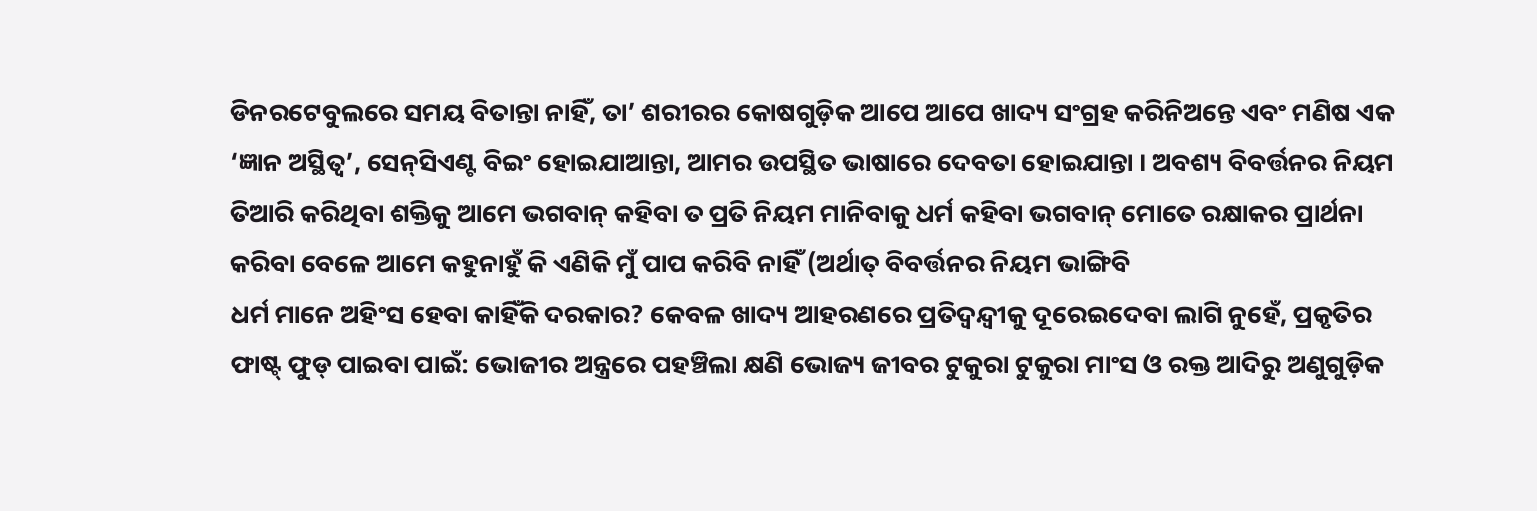ଡିନରଟେବୁଲରେ ସମୟ ବିତାନ୍ତା ନାହିଁ, ତା’ ଶରୀରର କୋଷଗୁଡ଼ିକ ଆପେ ଆପେ ଖାଦ୍ୟ ସଂଗ୍ରହ କରିନିଅନ୍ତେ ଏବଂ ମଣିଷ ଏକ ‘ଜ୍ଞାନ ଅସ୍ଥିତ୍ୱ’, ସେନ୍‌ସିଏଣ୍ଟ ବିଇଂ ହୋଇଯାଆନ୍ତା, ଆମର ଉପସ୍ଥିତ ଭାଷାରେ ଦେବତା ହୋଇଯାନ୍ତା । ଅବଶ୍ୟ ବିବର୍ତ୍ତନର ନିୟମ ତିଆରି କରିଥିବା ଶକ୍ତିକୁ ଆମେ ଭଗବାନ୍‌ କହିବା ତ ପ୍ରତି ନିୟମ ମାନିବାକୁ ଧର୍ମ କହିବା ଭଗବାନ୍‌ ମୋତେ ରକ୍ଷାକର ପ୍ରାର୍ଥନା କରିବା ବେଳେ ଆମେ କହୁନାହୁଁ କି ଏଣିକି ମୁଁ ପାପ କରିବି ନାହିଁ (ଅର୍ଥାତ୍‌ ବିବର୍ତ୍ତନର ନିୟମ ଭାଙ୍ଗିବି
ଧର୍ମ ମାନେ ଅହିଂସ ହେବା କାହିଁକି ଦରକାର? କେବଳ ଖାଦ୍ୟ ଆହରଣରେ ପ୍ରତିଦ୍ୱନ୍ଦ୍ୱୀକୁ ଦୂରେଇଦେବା ଲାଗି ନୁହେଁ, ପ୍ରକୃତିର ଫାଷ୍ଟ୍‌ ଫୁଡ୍‌ ପାଇବା ପାଇଁ: ଭୋଜୀର ଅନ୍ତ୍ରରେ ପହଞ୍ଚିଲା କ୍ଷଣି ଭୋଜ୍ୟ ଜୀବର ଟୁକୁରା ଟୁକୁରା ମାଂସ ଓ ରକ୍ତ ଆଦିରୁ ଅଣୁଗୁଡ଼ିକ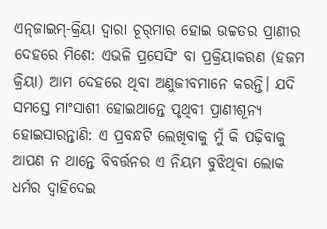ଏନ୍‌ଜାଇମ୍‌-କ୍ରିୟା ଦ୍ୱାରା ଚୂର୍‌ମାର ହୋଇ ଉଚ୍ଚତର ପ୍ରାଣୀର ଦେହରେ ମିଶେ: ଏଭଳି ପ୍ରସେସିଂ ବା ପ୍ରକ୍ରିୟାକରଣ (ହଜମ କ୍ରିୟା) ଆମ ଦେହରେ ଥିବା ଅଣୁଜୀବମାନେ କରନ୍ତି। ଯଦି ସମସ୍ତେ ମାଂସାଶୀ ହୋଇଥାନ୍ତେ ପୃଥିବୀ ପ୍ରାଣୀଶୂନ୍ୟ ହୋଇସାରନ୍ତାଣି: ଏ ପ୍ରବନ୍ଧଟି ଲେଖିବାକୁ ମୁଁ କି ପଢ଼ିବାକୁ ଆପଣ ନ ଥାନ୍ତେ ବିବର୍ତ୍ତନର ଏ ନିୟମ ବୁଝିଥିବା ଲୋକ ଧର୍ମର ଦ୍ୱାହିଦେଇ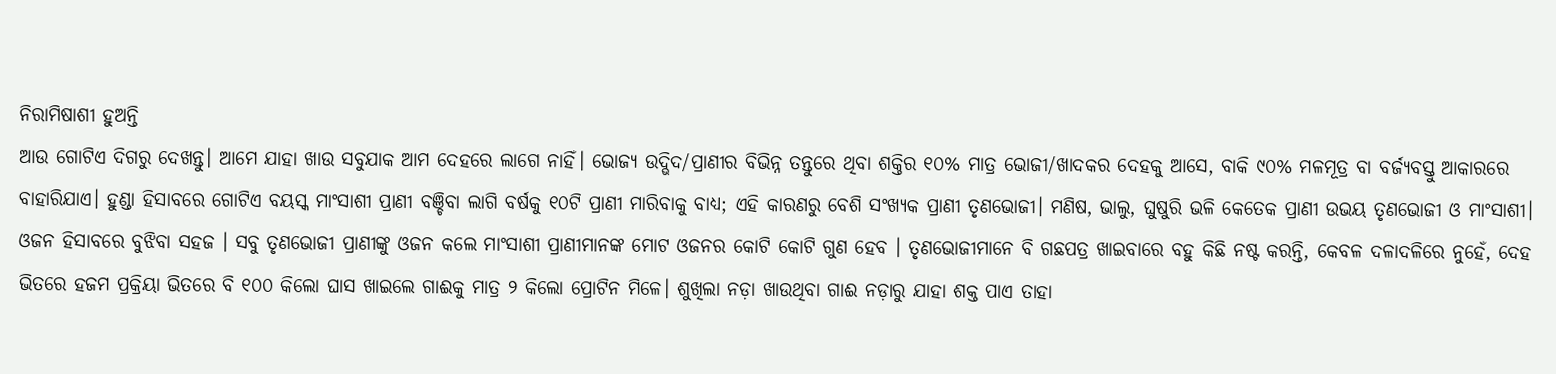ନିରାମିଷାଶୀ ହୁଅନ୍ତି
ଆଉ ଗୋଟିଏ ଦିଗରୁ ଦେଖନ୍ତୁ। ଆମେ ଯାହା ଖାଉ ସବୁଯାକ ଆମ ଦେହରେ ଲାଗେ ନାହିଁ। ଭୋଜ୍ୟ ଉଦ୍ଭିଦ/ପ୍ରାଣୀର ବିଭିନ୍ନ ତନ୍ତୁରେ ଥିବା ଶକ୍ତିର ୧୦% ମାତ୍ର ଭୋଜୀ/ଖାଦକର ଦେହକୁ ଆସେ, ବାକି ୯୦% ମଳମୂତ୍ର ବା ବର୍ଜ୍ୟବସ୍ତୁ ଆକାରରେ ବାହାରିଯାଏ। ହୁଣ୍ଡା ହିସାବରେ ଗୋଟିଏ ବୟସ୍କ ମାଂସାଶୀ ପ୍ରାଣୀ ବଞ୍ଚିବା ଲାଗି ବର୍ଷକୁ ୧୦ଟି ପ୍ରାଣୀ ମାରିବାକୁ ବାଧ୍ୟ; ଏହି କାରଣରୁ ବେଶି ସଂଖ୍ୟକ ପ୍ରାଣୀ ତୃଣଭୋଜୀ। ମଣିଷ, ଭାଲୁ, ଘୁଷୁରି ଭଳି କେତେକ ପ୍ରାଣୀ ଉଭୟ ତୃଣଭୋଜୀ ଓ ମାଂସାଶୀ। ଓଜନ ହିସାବରେ ବୁଝିବା ସହଜ । ସବୁ ତୃଣଭୋଜୀ ପ୍ରାଣୀଙ୍କୁ ଓଜନ କଲେ ମାଂସାଶୀ ପ୍ରାଣୀମାନଙ୍କ ମୋଟ ଓଜନର କୋଟି କୋଟି ଗୁଣ ହେବ । ତୃଣଭୋଜୀମାନେ ବି ଗଛପତ୍ର ଖାଇବାରେ ବହୁ କିଛି ନଷ୍ଟ କରନ୍ତି, କେବଳ ଦଳାଦଳିରେ ନୁହେଁ, ଦେହ ଭିତରେ ହଜମ ପ୍ରକ୍ରିୟା ଭିତରେ ବି ୧୦୦ କିଲୋ ଘାସ ଖାଇଲେ ଗାଈକୁ ମାତ୍ର ୨ କିଲୋ ପ୍ରୋଟିନ ମିଳେ। ଶୁଖିଲା ନଡ଼ା ଖାଉଥିବା ଗାଈ ନଡ଼ାରୁ ଯାହା ଶକ୍ତ ପାଏ ତାହା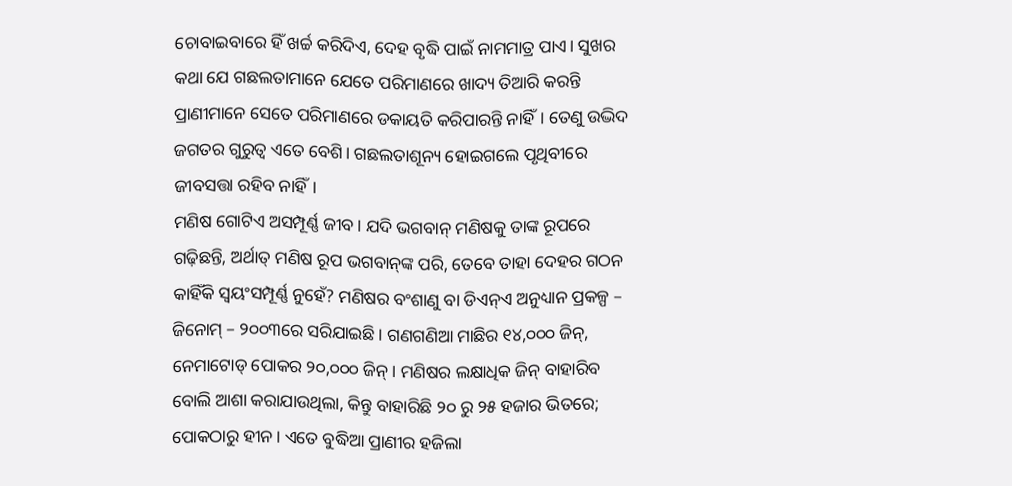ଚୋବାଇବାରେ ହିଁ ଖର୍ଚ୍ଚ କରିଦିଏ, ଦେହ ବୃଦ୍ଧି ପାଇଁ ନାମମାତ୍ର ପାଏ। ସୁଖର କଥା ଯେ ଗଛଲତାମାନେ ଯେତେ ପରିମାଣରେ ଖାଦ୍ୟ ତିଆରି କରନ୍ତି ପ୍ରାଣୀମାନେ ସେତେ ପରିମାଣରେ ଡକାୟତି କରିପାରନ୍ତି ନାହିଁ। ତେଣୁ ଉଦ୍ଭିଦ ଜଗତର ଗୁରୁତ୍ୱ ଏତେ ବେଶି। ଗଛଲତାଶୂନ୍ୟ ହୋଇଗଲେ ପୃଥିବୀରେ ଜୀବସତ୍ତା ରହିବ ନାହିଁ।
ମଣିଷ ଗୋଟିଏ ଅସମ୍ପୂର୍ଣ୍ଣ ଜୀବ। ଯଦି ଭଗବାନ୍‌ ମଣିଷକୁ ତାଙ୍କ ରୂପରେ ଗଢ଼ିଛନ୍ତି, ଅର୍ଥାତ୍‌ ମଣିଷ ରୂପ ଭଗବାନ୍‌ଙ୍କ ପରି, ତେବେ ତାହା ଦେହର ଗଠନ କାହିଁକି ସ୍ବୟଂସମ୍ପୂର୍ଣ୍ଣ ନୁହେଁ? ମଣିଷର ବଂଶାଣୁ ବା ଡିଏନ୍‌ଏ ଅନୁଧ୍ୟାନ ପ୍ରକଳ୍ପ – ଜିନୋମ୍‌ – ୨୦୦୩ରେ ସରିଯାଇଛି। ଗଣଗଣିଆ ମାଛିର ୧୪,୦୦୦ ଜିନ୍‌, ନେମାଟୋଡ୍‌ ପୋକର ୨୦,୦୦୦ ଜିନ୍‌। ମଣିଷର ଲକ୍ଷାଧିକ ଜିନ୍‌ ବାହାରିବ ବୋଲି ଆଶା କରାଯାଉଥିଲା, କିନ୍ତୁ ବାହାରିଛି ୨୦ ରୁ ୨୫ ହଜାର ଭିତରେ; ପୋକଠାରୁ ହୀନ। ଏତେ ବୁଦ୍ଧିଆ ପ୍ରାଣୀର ହଜିଲା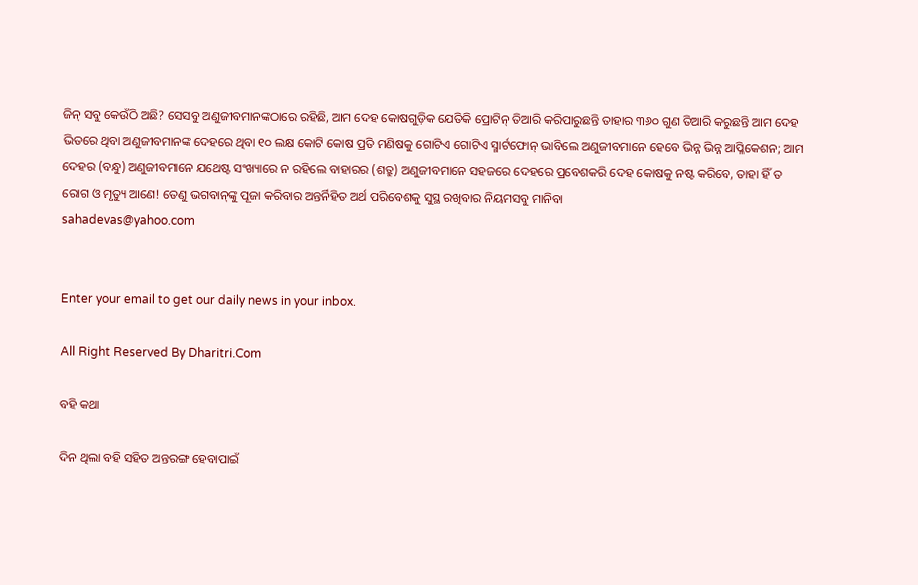ଜିନ୍‌ ସବୁ କେଉଁଠି ଅଛି? ସେସବୁ ଅଣୁଜୀବମାନଙ୍କଠାରେ ରହିଛି, ଆମ ଦେହ କୋଷଗୁଡ଼ିକ ଯେତିକି ପ୍ରୋଟିନ୍‌ ତିଆରି କରିପାରୁଛନ୍ତି ତାହାର ୩୬୦ ଗୁଣ ତିଆରି କରୁଛନ୍ତି ଆମ ଦେହ ଭିତରେ ଥିବା ଅଣୁଜୀବମାନଙ୍କ ଦେହରେ ଥିବା ୧୦ ଲକ୍ଷ କୋଟି କୋଷ ପ୍ରତି ମଣିଷକୁ ଗୋଟିଏ ଗୋଟିଏ ସ୍ମାର୍ଟଫୋନ୍‌ ଭାବିଲେ ଅଣୁଜୀବମାନେ ହେବେ ଭିନ୍ନ ଭିନ୍ନ ଆପ୍ଳିକେଶନ; ଆମ ଦେହର (ବନ୍ଧୁ) ଅଣୁଜୀବମାନେ ଯଥେଷ୍ଟ ସଂଖ୍ୟାରେ ନ ରହିଲେ ବାହାରର (ଶତ୍ରୁ) ଅଣୁଜୀବମାନେ ସହଜରେ ଦେହରେ ପ୍ରବେଶକରି ଦେହ କୋଷକୁ ନଷ୍ଟ କରିବେ, ତାହା ହିଁ ତ ରୋଗ ଓ ମୃତ୍ୟୁ ଆଣେ! ତେଣୁ ଭଗବାନ୍‌ଙ୍କୁ ପୂଜା କରିବାର ଅନ୍ତର୍ନିହିତ ଅର୍ଥ ପରିବେଶକୁ ସୁସ୍ଥ ରଖିବାର ନିୟମସବୁ ମାନିବା
sahadevas@yahoo.com


Enter your email to get our daily news in your inbox.

All Right Reserved By Dharitri.Com

ବହି କଥା

ଦିନ ଥିଲା ବହି ସହିତ ଅନ୍ତରଙ୍ଗ ହେବାପାଇଁ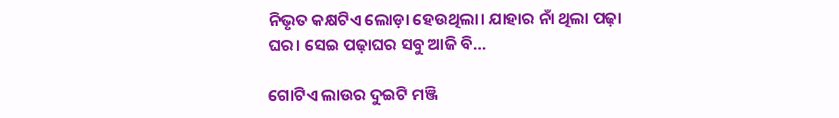ନିଭୃତ କକ୍ଷଟିଏ ଲୋଡ଼ା ହେଉଥିଲା। ଯାହାର ନାଁ ଥିଲା ପଢ଼ା ଘର। ସେଇ ପଢ଼ାଘର ସବୁ ଆଜି ବି…

ଗୋଟିଏ ଲାଉର ଦୁଇଟି ମଞ୍ଜି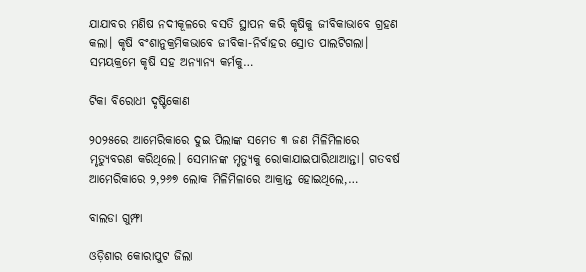ଯାଯାବର ମଣିଷ ନଦୀକୂଳରେ ବସତି ସ୍ଥାପନ କରି କୃଷିକୁ ଜୀବିକାଭାବେ ଗ୍ରହଣ କଲା। କୃଷି ବଂଶାନୁକ୍ରମିକଭାବେ ଜୀବିକା-ନିର୍ବାହର ସ୍ରୋତ ପାଲଟିଗଲା। ସମୟକ୍ରମେ କୃଷି ସହ ଅନ୍ୟାନ୍ୟ କର୍ମକୁ…

ଟିକା ବିରୋଧୀ ଦୃଷ୍ଟିକୋଣ

୨୦୨୫ରେ ଆମେରିକାରେ ଦୁଇ ପିଲାଙ୍କ ସମେତ ୩ ଜଣ ମିଳିମିଳାରେ ମୃତ୍ୟୁବରଣ କରିଥିଲେ। ସେମାନଙ୍କ ମୃତ୍ୟୁକୁ ରୋକାଯାଇପାରିଥାଆନ୍ତା। ଗତବର୍ଷ ଆମେରିକାରେ ୨,୨୬୭ ଲୋକ ମିଳିମିଳାରେ ଆକ୍ରାନ୍ତ ହୋଇଥିଲେ,…

ବାଲଡା ଗୁମ୍ଫା

ଓଡ଼ିଶାର କୋରାପୁଟ ଜିଲା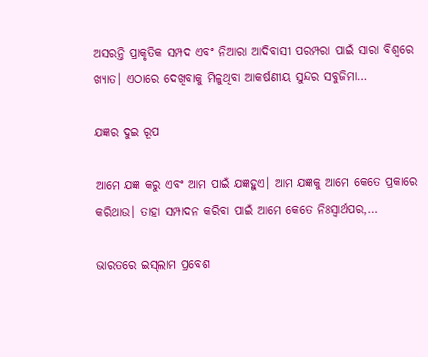ଅସରନ୍ତି ପ୍ରାକୃତିକ ସମ୍ପଦ ଏବଂ ନିଆରା ଆଦିବାସୀ ପରମ୍ପରା ପାଇଁ ସାରା ବିଶ୍ବରେ ଖ୍ୟାତ। ଏଠାରେ ଦେଖିବାକୁ ମିଳୁଥିବା ଆକର୍ଷଣୀୟ ସୁନ୍ଦର ସବୁଜିମା…

ଯଜ୍ଞର ଦୁଇ ରୂପ

ଆମେ ଯଜ୍ଞ କରୁ ଏବଂ ଆମ ପାଇଁ ଯଜ୍ଞହୁଏ। ଆମ ଯଜ୍ଞକୁ ଆମେ କେତେ ପ୍ରକାରେ କରିଥାଉ। ତାହା ସମ୍ପାଦନ କରିବା ପାଇଁ ଆମେ କେତେ ନିଃସ୍ବାର୍ଥପର,…

ଭାରତରେ ଇସ୍‌ଲାମ ପ୍ରବେଶ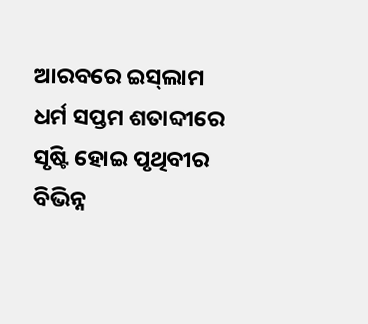ଆରବରେ ଇସ୍‌ଲାମ ଧର୍ମ ସପ୍ତମ ଶତାବ୍ଦୀରେ ସୃଷ୍ଟି ହୋଇ ପୃଥିବୀର ବିଭିନ୍ନ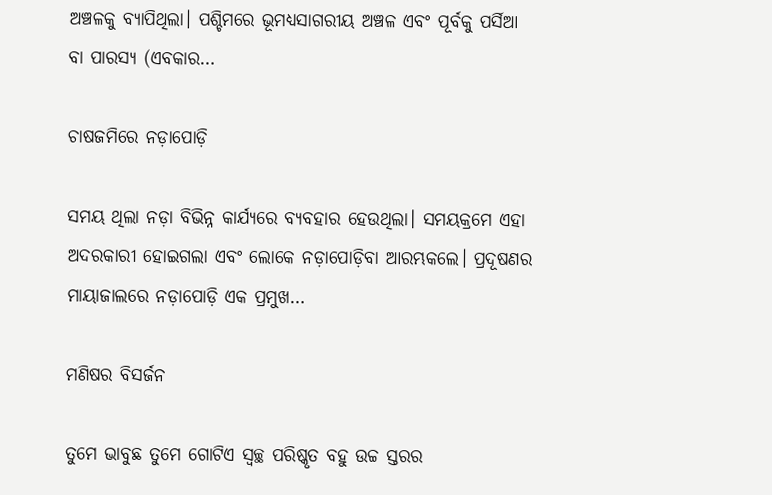ଅଞ୍ଚଳକୁ ବ୍ୟାପିଥିଲା। ପଶ୍ଚିମରେ ଭୂମଧ୍ୟସାଗରୀୟ ଅଞ୍ଚଳ ଏବଂ ପୂର୍ବକୁ ପର୍ସିଆ ବା ପାରସ୍ୟ (ଏବକାର…

ଚାଷଜମିରେ ନଡ଼ାପୋଡ଼ି

ସମୟ ଥିଲା ନଡ଼ା ବିଭିନ୍ନ କାର୍ଯ୍ୟରେ ବ୍ୟବହାର ହେଉଥିଲା। ସମୟକ୍ରମେ ଏହା ଅଦରକାରୀ ହୋଇଗଲା ଏବଂ ଲୋକେ ନଡ଼ାପୋଡ଼ିବା ଆରମ୍ଭକଲେ। ପ୍ରଦୂଷଣର ମାୟାଜାଲରେ ନଡ଼ାପୋଡ଼ି ଏକ ପ୍ରମୁଖ…

ମଣିଷର ବିସର୍ଜନ

ତୁମେ ଭାବୁଛ ତୁମେ ଗୋଟିଏ ସ୍ବଚ୍ଛ ପରିଷ୍କୃତ ବହୁ ଉଚ୍ଚ ସ୍ତରର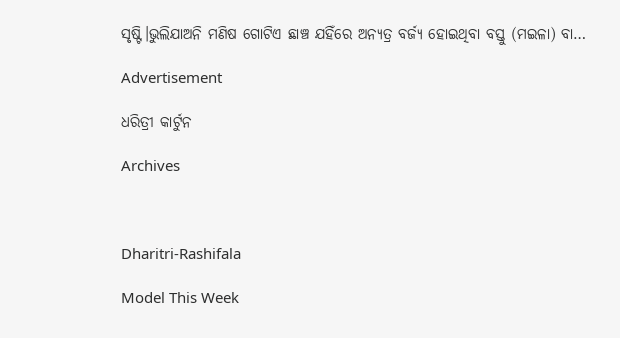ସୃଷ୍ଟି।ଭୁଲିଯାଅନି ମଣିଷ ଗୋଟିଏ ଛାଞ୍ଚ ଯହିଁରେ ଅନ୍ୟତ୍ର ବର୍ଜ୍ୟ ହୋଇଥିବା ବସ୍ତୁ (ମଇଳା) ବା…

Advertisement

ଧରିତ୍ରୀ କାର୍ଟୁନ

Archives



Dharitri-Rashifala

Model This Week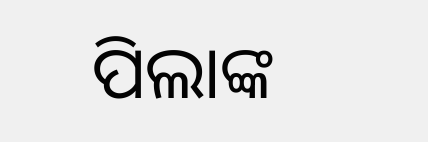ପିଲାଙ୍କ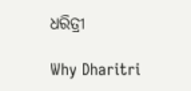ଧରିତ୍ରୀ

Why Dharitri